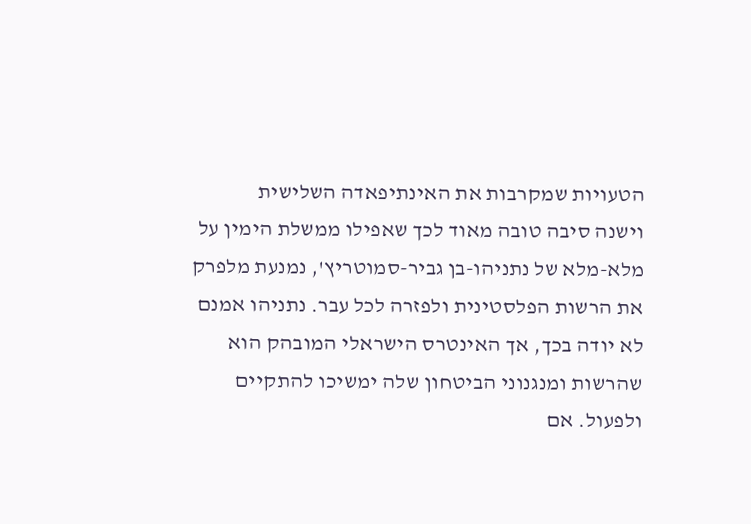הטעויות שמקרבות את האינתיפאדה השלישית
וישנה סיבה טובה מאוד לכך שאפילו ממשלת הימין על מלא-מלא של נתניהו-בן גביר-סמוטריץ', נמנעת מלפרק את הרשות הפלסטינית ולפזרה לכל עבר. נתניהו אמנם לא יודה בכך, אך האינטרס הישראלי המובהק הוא שהרשות ומנגנוני הביטחון שלה ימשיכו להתקיים ולפעול. אם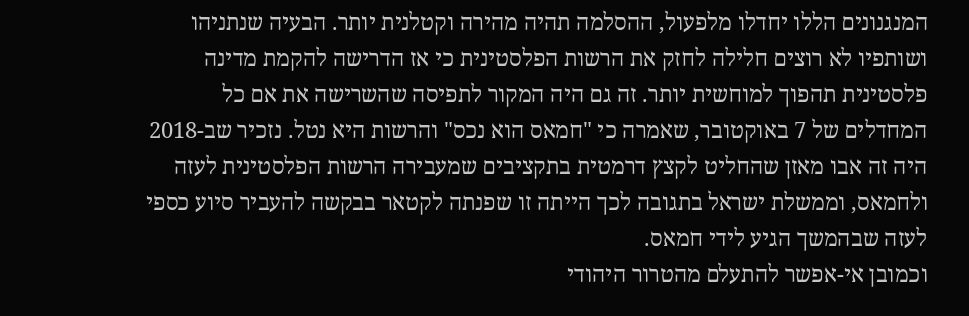המנגנונים הללו יחדלו מלפעול, ההסלמה תהיה מהירה וקטלנית יותר. הבעיה שנתניהו ושותפיו לא רוצים חלילה לחזק את הרשות הפלסטינית כי אז הדרישה להקמת מדינה פלסטינית תהפוך למוחשית יותר. זה גם היה המקור לתפיסה שהשרישה את אם כל המחדלים של 7 באוקטובר, שאמרה כי "חמאס הוא נכס" והרשות היא נטל. נזכיר שב-2018 היה זה אבו מאזן שהחליט לקצץ דרמטית בתקציבים שמעבירה הרשות הפלסטינית לעזה ולחמאס, וממשלת ישראל בתגובה לכך הייתה זו שפנתה לקטאר בבקשה להעביר סיוע כספי לעזה שבהמשך הגיע לידי חמאס.
וכמובן אי-אפשר להתעלם מהטרור היהודי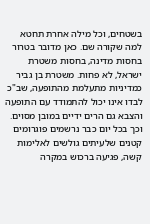בשטחים, וכל מילה אחרת תחטא למה שקורה שם. כאן מדובר בטרור בחסות מדינה, בחסות משטרת ישראל, לא פחות. משטרת בן גביר כמדיניות מתעלמת מהתופעה, שב"כ לבדו אינו יכול להתמודד עם התופעה והצבא גם הרים ידיים במובן מסוים. וכך בכל יום כבר נרשמים פוגרומים קטנים שלעיתים גולשים לאלימות קשה, פגיעה ברכוש במקרה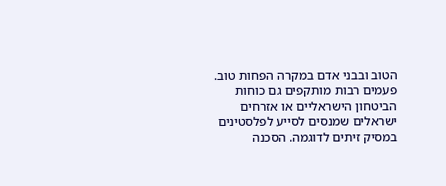הטוב ובבני אדם במקרה הפחות טוב. פעמים רבות מותקפים גם כוחות הביטחון הישראליים או אזרחים ישראלים שמנסים לסייע לפלסטינים במסיק זיתים לדוגמה. הסכנה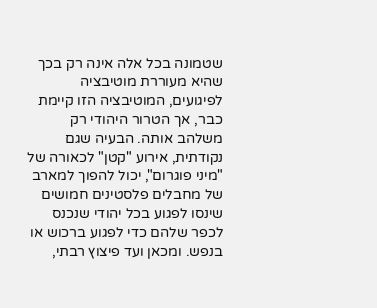שטמונה בכל אלה אינה רק בכך שהיא מעוררת מוטיבציה לפיגועים, המוטיבציה הזו קיימת כבר, אך הטרור היהודי רק משלהב אותה. הבעיה שגם נקודתית, אירוע "קטן" לכאורה של "מיני פוגרום", יכול להפוך למארב של מחבלים פלסטינים חמושים שינסו לפגוע בכל יהודי שנכנס לכפר שלהם כדי לפגוע ברכוש או בנפש. ומכאן ועד פיצוץ רבתי,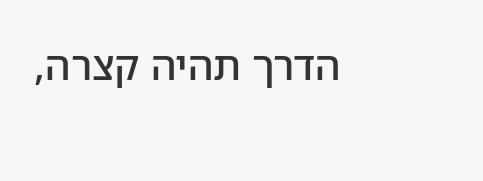הדרך תהיה קצרה,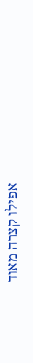אפילו קצרה מאוד